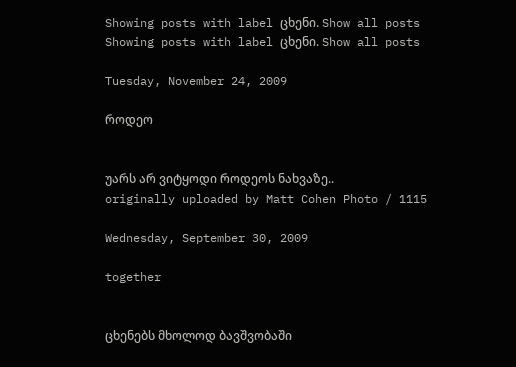Showing posts with label ცხენი. Show all posts
Showing posts with label ცხენი. Show all posts

Tuesday, November 24, 2009

როდეო


უარს არ ვიტყოდი როდეოს ნახვაზე..
originally uploaded by Matt Cohen Photo / 1115

Wednesday, September 30, 2009

together


ცხენებს მხოლოდ ბავშვობაში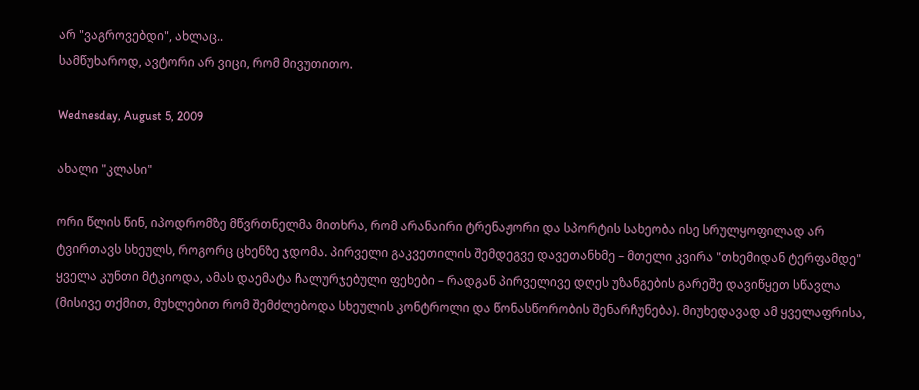არ "ვაგროვებდი", ახლაც..
სამწუხაროდ, ავტორი არ ვიცი, რომ მივუთითო.

Wednesday, August 5, 2009

ახალი "კლასი"

ორი წლის წინ, იპოდრომზე მწვრთნელმა მითხრა, რომ არანაირი ტრენაჟორი და სპორტის სახეობა ისე სრულყოფილად არ ტვირთავს სხეულს, როგორც ცხენზე ჯდომა. პირველი გაკვეთილის შემდეგვე დავეთანხმე – მთელი კვირა "თხემიდან ტერფამდე" ყველა კუნთი მტკიოდა, ამას დაემატა ჩალურჯებული ფეხები – რადგან პირველივე დღეს უზანგების გარეშე დავიწყეთ სწავლა (მისივე თქმით, მუხლებით რომ შემძლებოდა სხეულის კონტროლი და წონასწორობის შენარჩუნება). მიუხედავად ამ ყველაფრისა,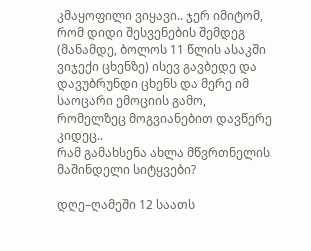კმაყოფილი ვიყავი.. ჯერ იმიტომ, რომ დიდი შესვენების შემდეგ (მანამდე, ბოლოს 11 წლის ასაკში ვიჯექი ცხენზე) ისევ გავბედე და დავუბრუნდი ცხენს და მერე იმ საოცარი ემოციის გამო, რომელზეც მოგვიანებით დავწერე კიდეც..
რამ გამახსენა ახლა მწვრთნელის მაშინდელი სიტყვები?

დღე–ღამეში 12 საათს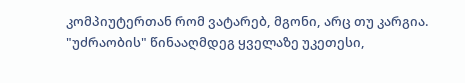კომპიუტერთან რომ ვატარებ, მგონი, არც თუ კარგია. "უძრაობის" წინააღმდეგ ყველაზე უკეთესი,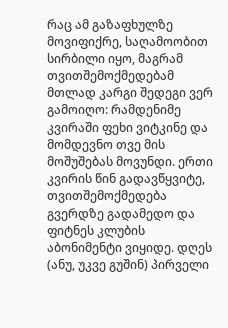რაც ამ გაზაფხულზე მოვიფიქრე, საღამოობით სირბილი იყო, მაგრამ თვითშემოქმედებამ მთლად კარგი შედეგი ვერ გამოიღო: რამდენიმე კვირაში ფეხი ვიტკინე და მომდევნო თვე მის მოშუშებას მოვუნდი. ერთი კვირის წინ გადავწყვიტე, თვითშემოქმედება გვერდზე გადამედო და ფიტნეს კლუბის აბონიმენტი ვიყიდე. დღეს (ანუ, უკვე გუშინ) პირველი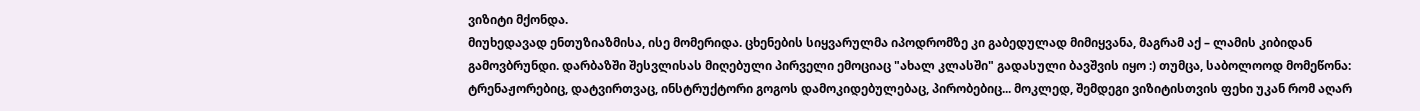ვიზიტი მქონდა.
მიუხედავად ენთუზიაზმისა, ისე მომერიდა. ცხენების სიყვარულმა იპოდრომზე კი გაბედულად მიმიყვანა, მაგრამ აქ – ლამის კიბიდან გამოვბრუნდი. დარბაზში შესვლისას მიღებული პირველი ემოციაც "ახალ კლასში" გადასული ბავშვის იყო :) თუმცა, საბოლოოდ მომეწონა: ტრენაჟორებიც, დატვირთვაც, ინსტრუქტორი გოგოს დამოკიდებულებაც, პირობებიც... მოკლედ, შემდეგი ვიზიტისთვის ფეხი უკან რომ აღარ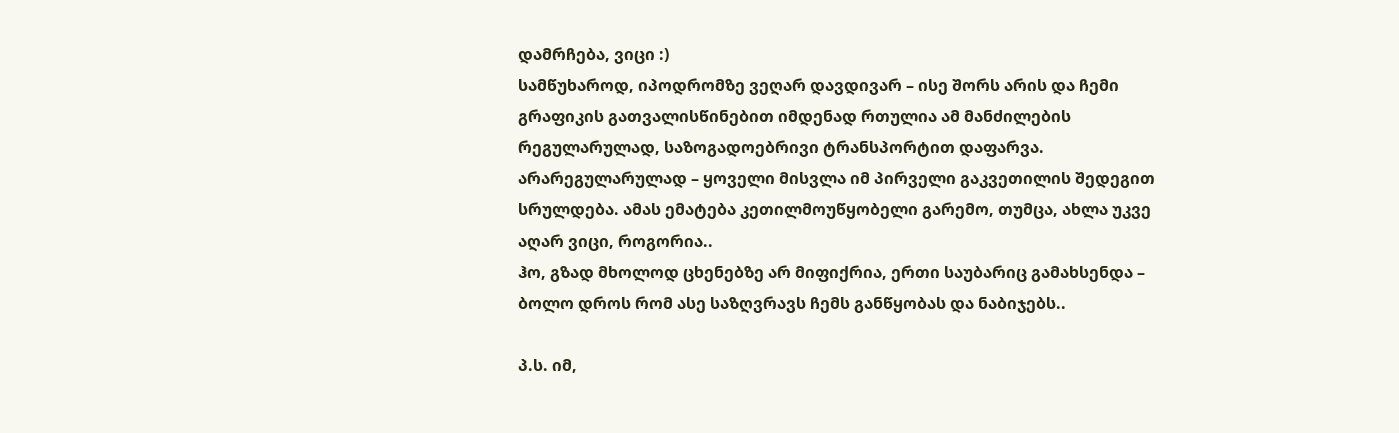დამრჩება, ვიცი :)
სამწუხაროდ, იპოდრომზე ვეღარ დავდივარ – ისე შორს არის და ჩემი გრაფიკის გათვალისწინებით იმდენად რთულია ამ მანძილების რეგულარულად, საზოგადოებრივი ტრანსპორტით დაფარვა. არარეგულარულად – ყოველი მისვლა იმ პირველი გაკვეთილის შედეგით სრულდება. ამას ემატება კეთილმოუწყობელი გარემო, თუმცა, ახლა უკვე აღარ ვიცი, როგორია..
ჰო, გზად მხოლოდ ცხენებზე არ მიფიქრია, ერთი საუბარიც გამახსენდა – ბოლო დროს რომ ასე საზღვრავს ჩემს განწყობას და ნაბიჯებს..

პ.ს. იმ,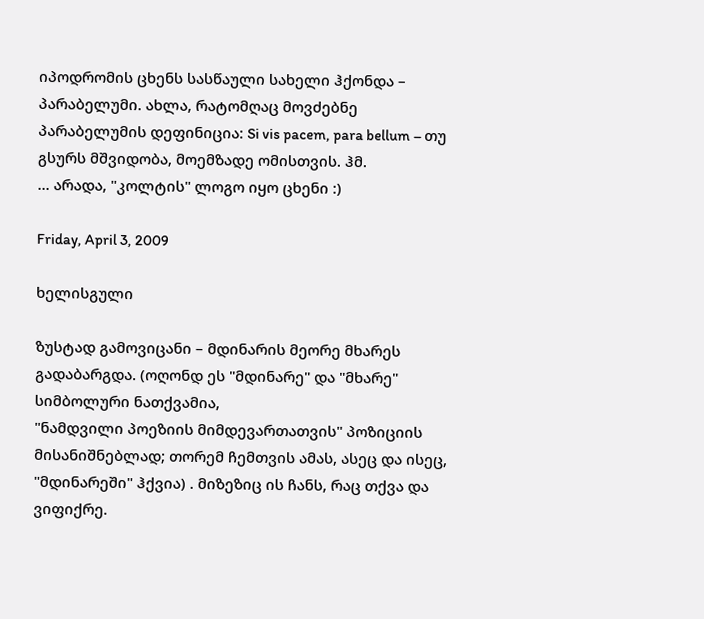იპოდრომის ცხენს სასწაული სახელი ჰქონდა – პარაბელუმი. ახლა, რატომღაც მოვძებნე პარაბელუმის დეფინიცია: Si vis pacem, para bellum – თუ გსურს მშვიდობა, მოემზადე ომისთვის. ჰმ.
... არადა, "კოლტის" ლოგო იყო ცხენი :)

Friday, April 3, 2009

ხელისგული

ზუსტად გამოვიცანი – მდინარის მეორე მხარეს გადაბარგდა. (ოღონდ ეს "მდინარე" და "მხარე" სიმბოლური ნათქვამია,
"ნამდვილი პოეზიის მიმდევართათვის" პოზიციის მისანიშნებლად; თორემ ჩემთვის ამას, ასეც და ისეც, "მდინარეში" ჰქვია) . მიზეზიც ის ჩანს, რაც თქვა და ვიფიქრე.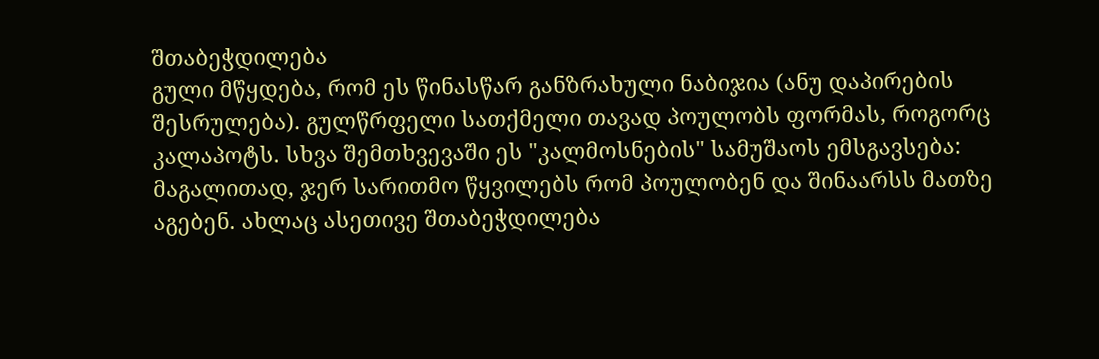შთაბეჭდილება
გული მწყდება, რომ ეს წინასწარ განზრახული ნაბიჯია (ანუ დაპირების შესრულება). გულწრფელი სათქმელი თავად პოულობს ფორმას, როგორც კალაპოტს. სხვა შემთხვევაში ეს "კალმოსნების" სამუშაოს ემსგავსება: მაგალითად, ჯერ სარითმო წყვილებს რომ პოულობენ და შინაარსს მათზე აგებენ. ახლაც ასეთივე შთაბეჭდილება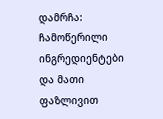დამრჩა: ჩამოწერილი ინგრედიენტები და მათი ფაზლივით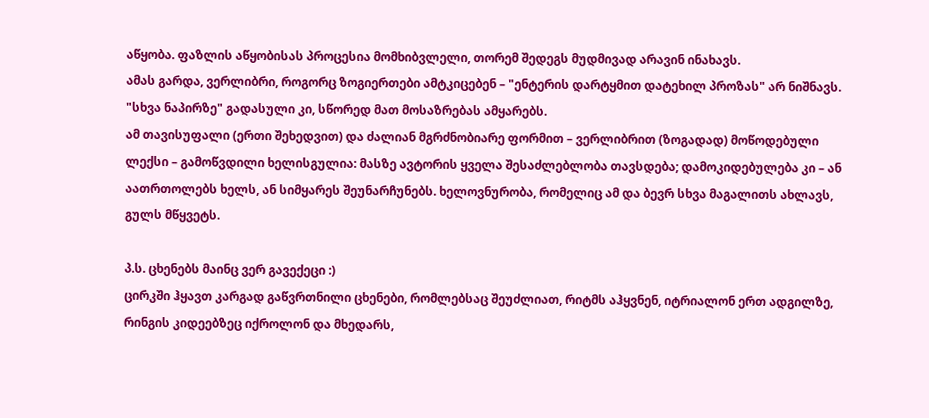აწყობა. ფაზლის აწყობისას პროცესია მომხიბვლელი, თორემ შედეგს მუდმივად არავინ ინახავს.
ამას გარდა, ვერლიბრი, როგორც ზოგიერთები ამტკიცებენ – "ენტერის დარტყმით დატეხილ პროზას" არ ნიშნავს. "სხვა ნაპირზე" გადასული კი, სწორედ მათ მოსაზრებას ამყარებს.
ამ თავისუფალი (ერთი შეხედვით) და ძალიან მგრძნობიარე ფორმით – ვერლიბრით (ზოგადად) მოწოდებული ლექსი – გამოწვდილი ხელისგულია: მასზე ავტორის ყველა შესაძლებლობა თავსდება; დამოკიდებულება კი – ან აათრთოლებს ხელს, ან სიმყარეს შეუნარჩუნებს. ხელოვნურობა, რომელიც ამ და ბევრ სხვა მაგალითს ახლავს, გულს მწყვეტს.

პ.ს. ცხენებს მაინც ვერ გავექეცი :)
ცირკში ჰყავთ კარგად გაწვრთნილი ცხენები, რომლებსაც შეუძლიათ, რიტმს აჰყვნენ, იტრიალონ ერთ ადგილზე, რინგის კიდეებზეც იქროლონ და მხედარს,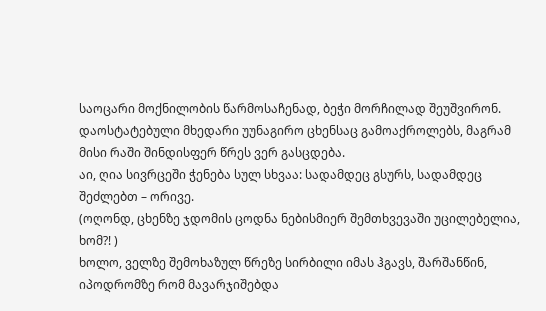საოცარი მოქნილობის წარმოსაჩენად, ბეჭი მორჩილად შეუშვირონ. დაოსტატებული მხედარი უუნაგირო ცხენსაც გამოაქროლებს, მაგრამ მისი რაში შინდისფერ წრეს ვერ გასცდება.
აი, ღია სივრცეში ჭენება სულ სხვაა: სადამდეც გსურს, სადამდეც შეძლებთ – ორივე.
(ოღონდ, ცხენზე ჯდომის ცოდნა ნებისმიერ შემთხვევაში უცილებელია, ხომ?! )
ხოლო, ველზე შემოხაზულ წრეზე სირბილი იმას ჰგავს, შარშანწინ, იპოდრომზე რომ მავარჯიშებდა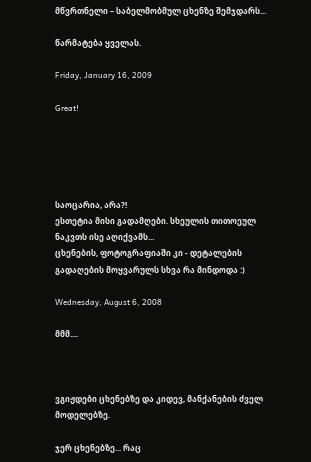მწვრთნელი – საბელმობმულ ცხენზე შემჯდარს...

წარმატება ყველას.

Friday, January 16, 2009

Great!





საოცარია, არა?!
ესთეტია მისი გადამღები. სხეულის თითოეულ ნაკვთს ისე აღიქვამს...
ცხენების, ფოტოგრაფიაში კი - დეტალების გადაღების მოყვარულს სხვა რა მინდოდა :)

Wednesday, August 6, 2008

მმმ....



ვგიჟდები ცხენებზე და კიდევ, მანქანების ძველ მოდელებზე.

ჯერ ცხენებზე... რაც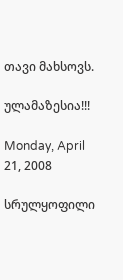თავი მახსოვს.

ულამაზესია!!!

Monday, April 21, 2008

სრულყოფილი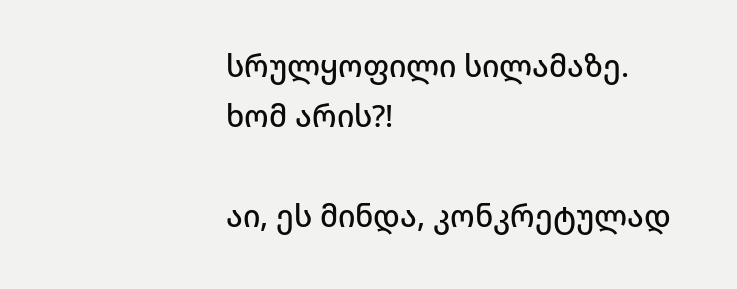სრულყოფილი სილამაზე.
ხომ არის?!

აი, ეს მინდა, კონკრეტულად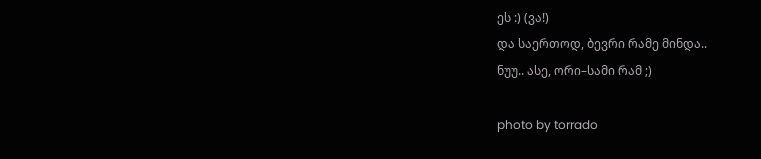ეს :) (ვა!)
და საერთოდ, ბევრი რამე მინდა..
ნუუ.. ასე, ორი–სამი რამ ;)

photo by torrado